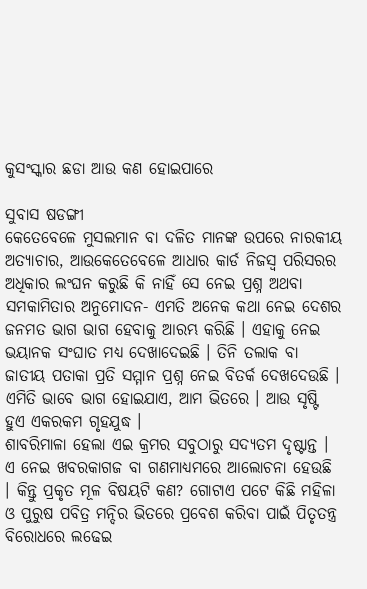କୁସଂସ୍କାର ଛଡା ଆଉ କଣ ହୋଇପାରେ

ସୁବାସ ଷଡଙ୍ଗୀ
କେତେବେଳେ ମୁସଲମାନ ବା ଦଳିତ ମାନଙ୍କ ଉପରେ ନାରକୀୟ ଅତ୍ୟାଚାର, ଆଉକେତେବେଳେ ଆଧାର କାର୍ଡ ନିଜସ୍ୱ ପରିସରର ଅଧିକାର ଲଂଘନ କରୁଛି କି ନାହିଁ ସେ ନେଇ ପ୍ରଶ୍ନ ଅଥବା ସମକାମିତାର ଅନୁମୋଦନ- ଏମତି ଅନେକ କଥା ନେଇ ଦେଶର ଜନମତ ଭାଗ ଭାଗ ହେବାକୁ ଆରମ୍ଭ କରିଛି । ଏହାକୁ ନେଇ ଭୟାନକ ସଂଘାତ ମଧ୍ୟ ଦେଖାଦେଇଛି । ତିନି ତଲାକ ବା ଜାତୀୟ ପତାକା ପ୍ରତି ସମ୍ମାନ ପ୍ରଶ୍ନ ନେଇ ବିତର୍କ ଦେଖଦେଉଛି । ଏମିତି ଭାବେ ଭାଗ ହୋଇଯାଏ, ଆମ ଭିତରେ । ଆଉ ସୃଷ୍ଟି ହୁଏ ଏକରକମ ଗୃହଯୁଦ୍ଧ ।
ଶାବରିମାଳା ହେଲା ଏଇ କ୍ରମର ସବୁଠାରୁ ସଦ୍ୟତମ ଦୃଷ୍ଟାନ୍ତ । ଏ ନେଇ ଖବରକାଗଜ ବା ଗଣମାଧ୍ୟମରେ ଆଲୋଚନା ହେଉଛି । କିନ୍ତୁ ପ୍ରକୃତ ମୂଳ ବିଷୟଟି କଣ? ଗୋଟାଏ ପଟେ କିଛି ମହିଳା ଓ ପୁରୁଷ ପବିତ୍ର ମନ୍ଦିର ଭିତରେ ପ୍ରବେଶ କରିବା ପାଇଁ ପିତୃତନ୍ତ୍ର ବିରୋଧରେ ଲଢେଇ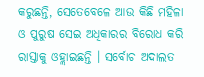କରୁଛନ୍ତି, ସେତେବେଳେ ଆଉ କିଛି ମହିଳା ଓ ପୁରୁଷ ସେଇ ଅଧିକାରର ବିରୋଧ କରି ରାସ୍ତାକୁ ଓହ୍ଲାଇଛନ୍ତି । ସର୍ବୋଚ ଅଦାଲତ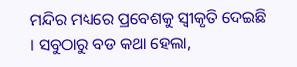ମନ୍ଦିର ମଧ୍ୟରେ ପ୍ରବେଶକୁ ସ୍ୱୀକୃତି ଦେଇଛି । ସବୁଠାରୁ ବଡ କଥା ହେଲା,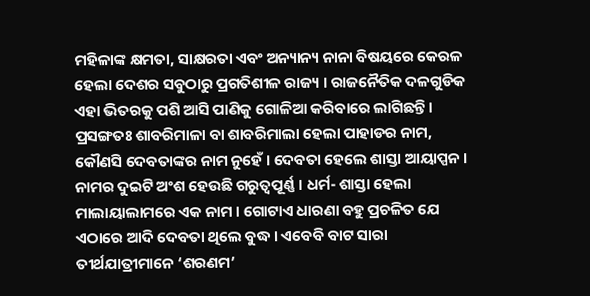ମହିଳାଙ୍କ କ୍ଷମତା, ସାକ୍ଷରତା ଏବଂ ଅନ୍ୟାନ୍ୟ ନାନା ବିଷୟରେ କେରଳ ହେଲା ଦେଶର ସବୁଠାରୁ ପ୍ରଗତିଶୀଳ ରାଜ୍ୟ । ରାଜନୈତିକ ଦଳଗୁଡିକ ଏହା ଭିତରକୁ ପଶି ଆସି ପାଣିକୁ ଗୋଳିଆ କରିବାରେ ଲାଗିଛନ୍ତି ।
ପ୍ରସଙ୍ଗତଃ ଶାବରିମାଳା ବା ଶାବରିମାଲା ହେଲା ପାହାଡର ନାମ, କୌଣସି ଦେବତାଙ୍କର ନାମ ନୁହେଁ । ଦେବତା ହେଲେ ଶାସ୍ତା ଆୟାପ୍ପନ । ନାମର ଦୁଇଟି ଅଂଶ ହେଉଛି ଗରୁତ୍ୱପୂର୍ଣ୍ଣ । ଧର୍ମ- ଶାସ୍ତା ହେଲା ମାଲାୟାଲାମରେ ଏକ ନାମ । ଗୋଟାଏ ଧାରଣା ବହୁ ପ୍ରଚଳିତ ଯେ ଏଠାରେ ଆଦି ଦେବତା ଥିଲେ ବୁଦ୍ଧ । ଏବେବି ବାଟ ସାରା ତୀର୍ଥଯାତ୍ରୀମାନେ ‘ଶରଣମ’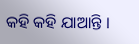କହି କହି ଯାଆନ୍ତି ।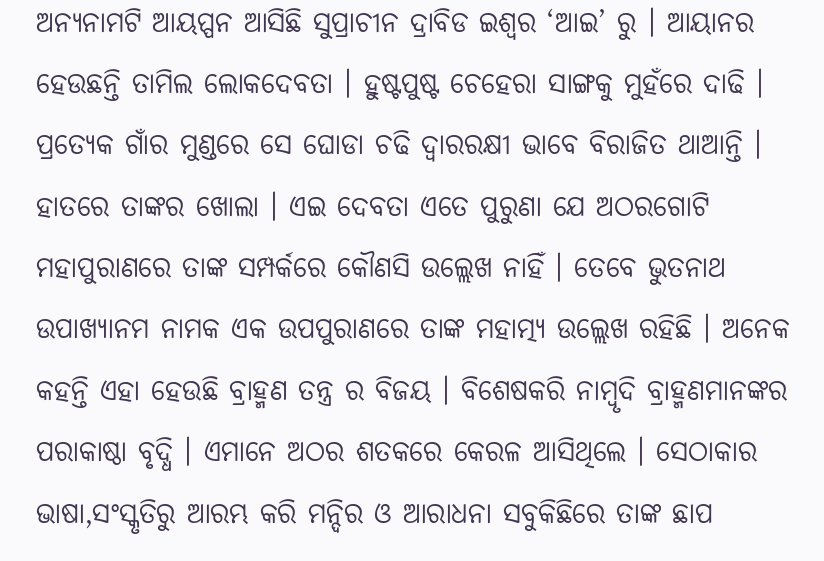ଅନ୍ୟନାମଟି ଆୟପ୍ପନ ଆସିଛି ସୁପ୍ରାଚୀନ ଦ୍ରାବିଡ ଇଶ୍ୱର ‘ଆଇ’ ରୁ । ଆୟାନର ହେଉଛନ୍ତି ତାମିଲ ଲୋକଦେବତା । ହୁଷ୍ଟପୁଷ୍ଟ ଚେହେରା ସାଙ୍ଗକୁ ମୁହଁରେ ଦାଢି । ପ୍ରତ୍ୟେକ ଗାଁର ମୁଣ୍ଡରେ ସେ ଘୋଡା ଚଢି ଦ୍ୱାରରକ୍ଷୀ ଭାବେ ବିରାଜିତ ଥାଆନ୍ତି । ହାତରେ ତାଙ୍କର ଖୋଲା । ଏଇ ଦେବତା ଏତେ ପୁରୁଣା ଯେ ଅଠରଗୋଟି ମହାପୁରାଣରେ ତାଙ୍କ ସମ୍ପର୍କରେ କୌଣସି ଉଲ୍ଲେଖ ନାହିଁ । ତେବେ ଭୁତନାଥ ଉପାଖ୍ୟାନମ ନାମକ ଏକ ଉପପୁରାଣରେ ତାଙ୍କ ମହାତ୍ମ୍ୟ ଉଲ୍ଲେଖ ରହିଛି । ଅନେକ କହନ୍ତି ଏହା ହେଉଛି ବ୍ରାହ୍ମଣ ତନ୍ତ୍ର ର ବିଜୟ । ବିଶେଷକରି ନାମ୍ବୃଦି ବ୍ରାହ୍ମଣମାନଙ୍କର ପରାକାଷ୍ଠା ବୃଦ୍ଧି । ଏମାନେ ଅଠର ଶତକରେ କେରଳ ଆସିଥିଲେ । ସେଠାକାର ଭାଷା,ସଂସ୍କୃତିରୁ ଆରମ୍ଭ କରି ମନ୍ଦିର ଓ ଆରାଧନା ସବୁକିଛିରେ ତାଙ୍କ ଛାପ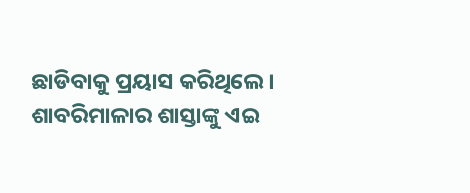ଛାଡିବାକୁ ପ୍ରୟାସ କରିଥିଲେ । ଶାବରିମାଳାର ଶାସ୍ତାଙ୍କୁ ଏଇ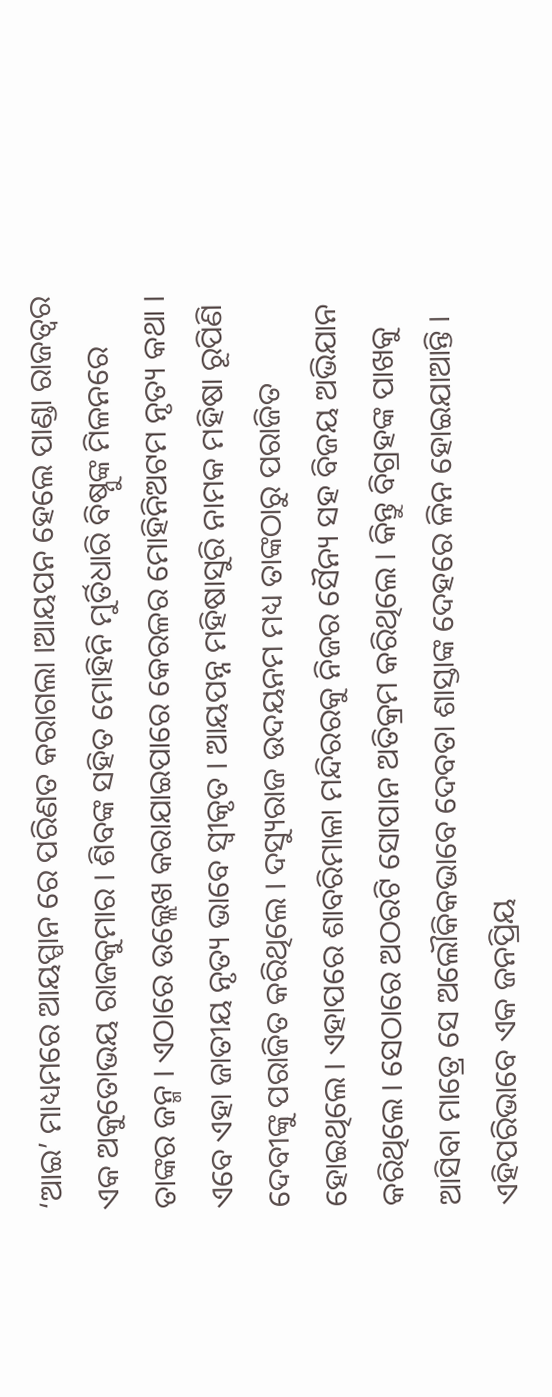‘ଆଇ’ ମାଧ୍ୟମରେ ଆୟପ୍ପାନ ରେ ପରିଣତ କରାଗଲା ।ଆୟପନ ହେଲେ ପାଣ୍ଡା ରାଜତ୍ୱର ଏକ ଅକୁତୋଭୟ ରାଜକୁମାର । ଶିବଙ୍କ ସହିତ ମୋହିନି ମୁର୍ତିଧାରି ବିଷ୍ନୁଙ୍କ ମିଳନରେ ତାଙ୍କର ଜନ୍ମ । ଏଠାରେ ଉଲ୍ଲେଖ କରାଯାଇପାରେ କେରଳର ମୋହିନିଅଟମ ନୃତ୍ୟ କଥା । ଏବେ ଏହା ଜାତୀୟ ନୃତ୍ୟ ଭାବେ ସ୍ୱୀକୃତ । ଆୟପନ୍ନ ମହିଷାସୁରି ନାମକ ମହିଷା ରୂପିଣି ଦେବୀଙ୍କୁ ପରାଜିତ କରିଥିଲେ । ଦସ୍ୟୁରାଜ ଉଦୟନମ ମଧ୍ୟ ତାଙ୍କଠାରୁ ପରାଜିତ ହୋଇଥିଲେ । ଏହାପରେ ଶାବରିମାଳା ମନ୍ଦିରରକୁ ନିଜର ସୈନ୍ୟ ସହ ବିଜୟ ଅଭିଯାନ କରିଥିଲେ । ସେଠାରେ ଅଠରଟି ସୋପାନ ଅତିକ୍ରମ କରିଥିଲେ । କିନ୍ତୁ ବିଗ୍ରହଙ୍କ ପାଖକୁ ଆସିବା ମାତ୍ରେ ସେ ଅଲୌକିକଭାବେ ଦେବତା ଶାସ୍ତାଙ୍କ ଦେହରେ ଳିନ ହୋଇଯାଆନ୍ତି । ଏହିପରିଭାବେ ଏକ ଜନପ୍ରିୟ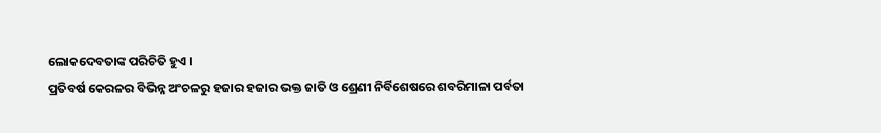ଲୋକଦେବତାଙ୍କ ପରିଚିତି ହୁଏ ।
ପ୍ରତିବର୍ଷ କେରଳର ବିଭିନ୍ନ ଅଂଚଳରୁ ହଜାର ହଜାର ଭକ୍ତ ଜାତି ଓ ଶ୍ରେଣୀ ନିର୍ବିଶେଷରେ ଶବରିମାଳା ପର୍ବତା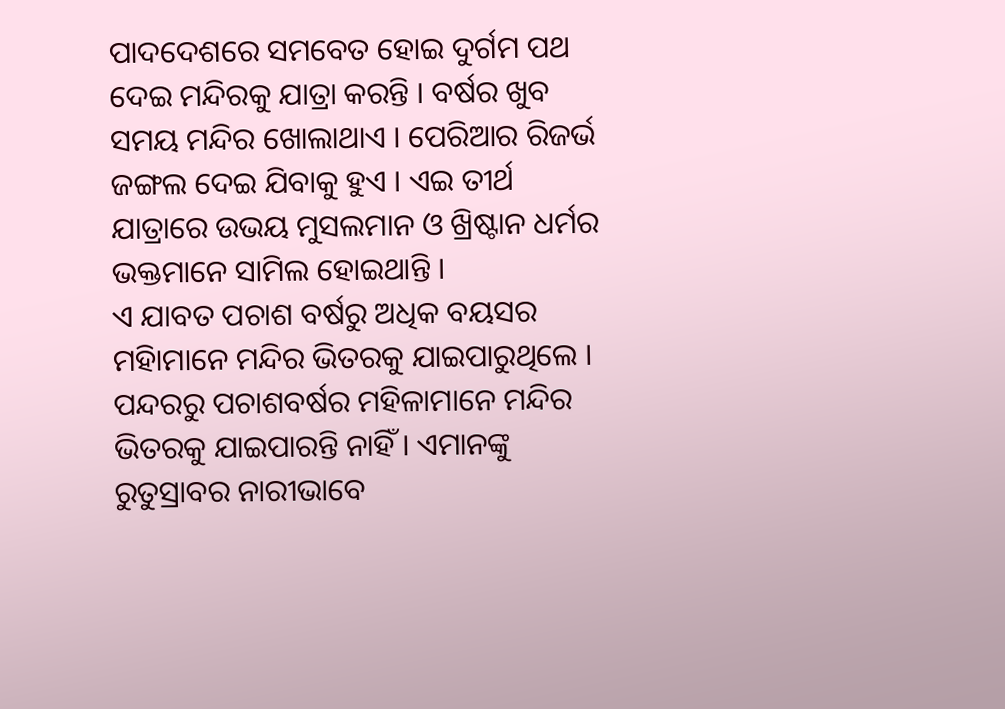ପାଦଦେଶରେ ସମବେତ ହୋଇ ଦୁର୍ଗମ ପଥ ଦେଇ ମନ୍ଦିରକୁ ଯାତ୍ରା କରନ୍ତି । ବର୍ଷର ଖୁବ ସମୟ ମନ୍ଦିର ଖୋଲାଥାଏ । ପେରିଆର ରିଜର୍ଭ ଜଙ୍ଗଲ ଦେଇ ଯିବାକୁ ହୁଏ । ଏଇ ତୀର୍ଥ ଯାତ୍ରାରେ ଉଭୟ ମୁସଲମାନ ଓ ଖ୍ରିଷ୍ଟାନ ଧର୍ମର ଭକ୍ତମାନେ ସାମିଲ ହୋଇଥାନ୍ତି ।
ଏ ଯାବତ ପଚାଶ ବର୍ଷରୁ ଅଧିକ ବୟସର ମହିାମାନେ ମନ୍ଦିର ଭିତରକୁ ଯାଇପାରୁଥିଲେ । ପନ୍ଦରରୁ ପଚାଶବର୍ଷର ମହିଳାମାନେ ମନ୍ଦିର ଭିତରକୁ ଯାଇପାରନ୍ତି ନାହିଁ । ଏମାନଙ୍କୁ ରୁତୁସ୍ରାବର ନାରୀଭାବେ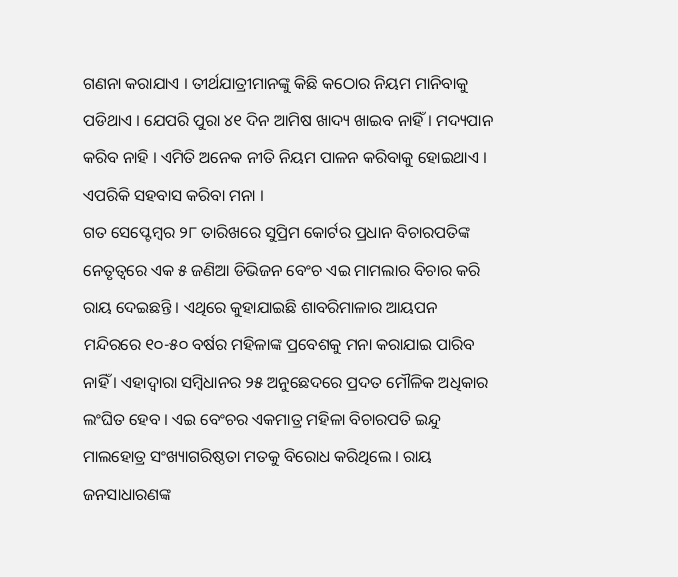ଗଣନା କରାଯାଏ । ତୀର୍ଥଯାତ୍ରୀମାନଙ୍କୁ କିଛି କଠୋର ନିୟମ ମାନିବାକୁ ପଡିଥାଏ । ଯେପରି ପୁରା ୪୧ ଦିନ ଆମିଷ ଖାଦ୍ୟ ଖାଇବ ନାହିଁ । ମଦ୍ୟପାନ କରିବ ନାହି । ଏମିତି ଅନେକ ନୀତି ନିୟମ ପାଳନ କରିବାକୁ ହୋଇଥାଏ । ଏପରିକି ସହବାସ କରିବା ମନା ।
ଗତ ସେପ୍ଟେମ୍ବର ୨୮ ତାରିଖରେ ସୁପ୍ରିମ କୋର୍ଟର ପ୍ରଧାନ ବିଚାରପତିଙ୍କ ନେତୃତ୍ୱରେ ଏକ ୫ ଜଣିଆ ଡିଭିଜନ ବେଂଚ ଏଇ ମାମଲାର ବିଚାର କରି ରାୟ ଦେଇଛନ୍ତି । ଏଥିରେ କୁହାଯାଇଛି ଶାବରିମାଳାର ଆୟପନ ମନ୍ଦିରରେ ୧୦-୫୦ ବର୍ଷର ମହିଳାଙ୍କ ପ୍ରବେଶକୁ ମନା କରାଯାଇ ପାରିବ ନାହିଁ । ଏହାଦ୍ୱାରା ସମ୍ବିଧାନର ୨୫ ଅନୁଛେଦରେ ପ୍ରଦତ ମୌଳିକ ଅଧିକାର ଲଂଘିତ ହେବ । ଏଇ ବେଂଚର ଏକମାତ୍ର ମହିଳା ବିଚାରପତି ଇନ୍ଦୁ ମାଲହୋତ୍ର ସଂଖ୍ୟାଗରିଷ୍ଠତା ମତକୁ ବିରୋଧ କରିଥିଲେ । ରାୟ ଜନସାଧାରଣଙ୍କ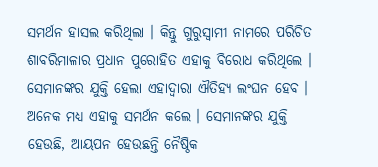ସମର୍ଥନ ହାସଲ କରିଥିଲା । କିନ୍ତୁ ଗୁରୁସ୍ୱାମୀ ନାମରେ ପରିଚିତ ଶାବରିମାଳାର ପ୍ରଧାନ ପୁରୋହିତ ଏହାକୁ ବିରୋଧ କରିଥିଲେ । ସେମାନଙ୍କର ଯୁକ୍ତି ହେଲା ଏହାଦ୍ୱାରା ଐତିହ୍ୟ ଲଂଘନ ହେବ । ଅନେକ ମଧ୍ୟ ଏହାକୁ ସମର୍ଥନ କଲେ । ସେମାନଙ୍କର ଯୁକ୍ତି ହେଉଛି, ଆୟପନ ହେଉଛନ୍ତି ନୈଷ୍ଠିକ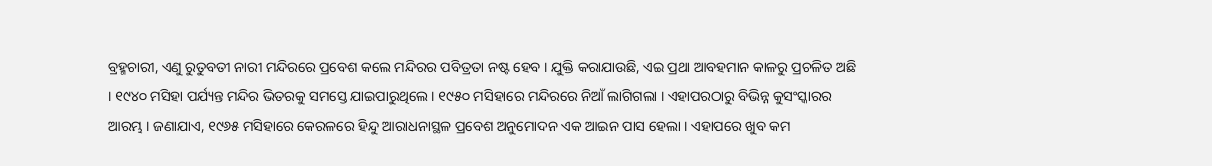ବ୍ରହ୍ମଚାରୀ, ଏଣୁ ରୁତୁବତୀ ନାରୀ ମନ୍ଦିରରେ ପ୍ରବେଶ କଲେ ମନ୍ଦିରର ପବିତ୍ରତା ନଷ୍ଟ ହେବ । ଯୁକ୍ତି କରାଯାଉଛି, ଏଇ ପ୍ରଥା ଆବହମାନ କାଳରୁ ପ୍ରଚଳିତ ଅଛି । ୧୯୪୦ ମସିହା ପର୍ଯ୍ୟନ୍ତ ମନ୍ଦିର ଭିତରକୁ ସମସ୍ତେ ଯାଇପାରୁଥିଲେ । ୧୯୫୦ ମସିହାରେ ମନ୍ଦିରରେ ନିଆଁ ଲାଗିଗଲା । ଏହାପରଠାରୁ ବିଭିନ୍ନ କୁସଂସ୍କାରର ଆରମ୍ଭ । ଜଣାଯାଏ, ୧୯୬୫ ମସିହାରେ କେରଳରେ ହିନ୍ଦୁ ଆରାଧନାସ୍ଥଳ ପ୍ରବେଶ ଅନୁମୋଦନ ଏକ ଆଇନ ପାସ ହେଲା । ଏହାପରେ ଖୁବ କମ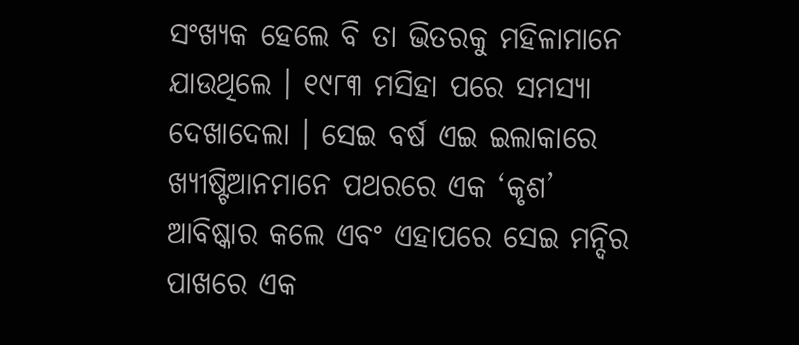ସଂଖ୍ୟକ ହେଲେ ବି ତା ଭିତରକୁ ମହିଳାମାନେ ଯାଉଥିଲେ । ୧୯୮୩ ମସିହା ପରେ ସମସ୍ୟା ଦେଖାଦେଲା । ସେଇ ବର୍ଷ ଏଇ ଇଲାକାରେ ଖ୍ୟୀଷ୍ଟିଆନମାନେ ପଥରରେ ଏକ ‘କୃଶ’ ଆବିଷ୍କାର କଲେ ଏବଂ ଏହାପରେ ସେଇ ମନ୍ଦିର ପାଖରେ ଏକ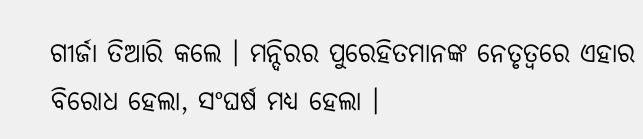ଗୀର୍ଜା ତିଆରି କଲେ । ମନ୍ଦିରର ପୁରେହିତମାନଙ୍କ ନେତୃତ୍ୱରେ ଏହାର ବିରୋଧ ହେଲା, ସଂଘର୍ଷ ମଧ୍ୟ ହେଲା ।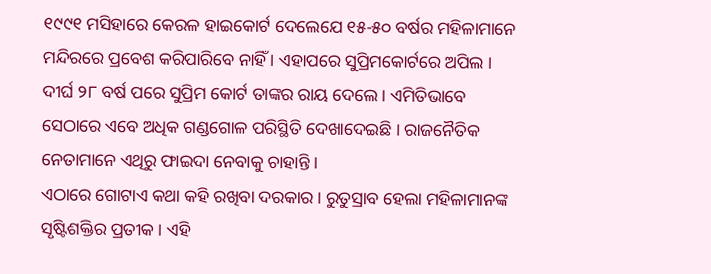୧୯୯୧ ମସିହାରେ କେରଳ ହାଇକୋର୍ଟ ଦେଲେଯେ ୧୫-୫୦ ବର୍ଷର ମହିଳାମାନେ ମନ୍ଦିରରେ ପ୍ରବେଶ କରିପାରିବେ ନାହିଁ । ଏହାପରେ ସୁପ୍ରିମକୋର୍ଟରେ ଅପିଲ । ଦୀର୍ଘ ୨୮ ବର୍ଷ ପରେ ସୁପ୍ରିମ କୋର୍ଟ ତାଙ୍କର ରାୟ ଦେଲେ । ଏମିତିଭାବେ ସେଠାରେ ଏବେ ଅଧିକ ଗଣ୍ଡଗୋଳ ପରିସ୍ଥିତି ଦେଖାଦେଇଛି । ରାଜନୈତିକ ନେତାମାନେ ଏଥିରୁ ଫାଇଦା ନେବାକୁ ଚାହାନ୍ତି ।
ଏଠାରେ ଗୋଟାଏ କଥା କହି ରଖିବା ଦରକାର । ରୁତୁସ୍ରାବ ହେଲା ମହିଳାମାନଙ୍କ ସୃଷ୍ଟିଶକ୍ତିର ପ୍ରତୀକ । ଏହି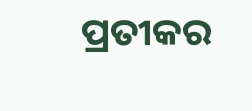ପ୍ରତୀକର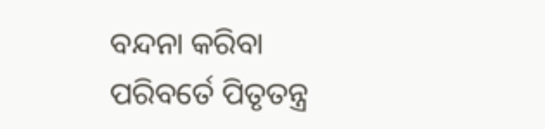ବନ୍ଦନା କରିବା ପରିବର୍ତେ ପିତୃତନ୍ତ୍ର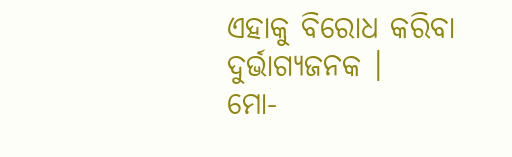ଏହାକୁ ବିରୋଧ କରିବା ଦୁର୍ଭାଗ୍ୟଜନକ ।
ମୋ-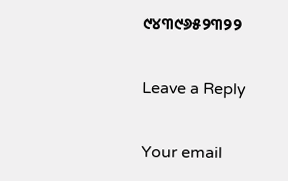୯୪୩୯୬୫୨୩୨୨

Leave a Reply

Your email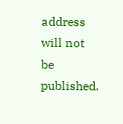address will not be published.